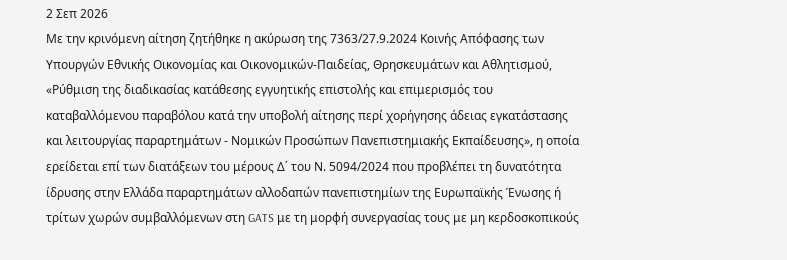2 Σεπ 2026
Με την κρινόμενη αίτηση ζητήθηκε η ακύρωση της 7363/27.9.2024 Κοινής Απόφασης των Υπουργών Εθνικής Οικονομίας και Οικονομικών-Παιδείας, Θρησκευμάτων και Αθλητισμού, «Ρύθμιση της διαδικασίας κατάθεσης εγγυητικής επιστολής και επιμερισμός του καταβαλλόμενου παραβόλου κατά την υποβολή αίτησης περί χορήγησης άδειας εγκατάστασης και λειτουργίας παραρτημάτων - Νομικών Προσώπων Πανεπιστημιακής Εκπαίδευσης», η οποία ερείδεται επί των διατάξεων του μέρους Δ΄ του Ν. 5094/2024 που προβλέπει τη δυνατότητα ίδρυσης στην Ελλάδα παραρτημάτων αλλοδαπών πανεπιστημίων της Ευρωπαϊκής Ένωσης ή τρίτων χωρών συμβαλλόμενων στη GATS με τη μορφή συνεργασίας τους με μη κερδοσκοπικούς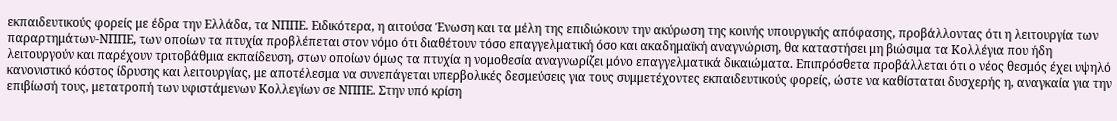εκπαιδευτικούς φορείς με έδρα την Ελλάδα, τα ΝΠΠΕ. Ειδικότερα, η αιτούσα Ένωση και τα μέλη της επιδιώκουν την ακύρωση της κοινής υπουργικής απόφασης, προβάλλοντας ότι η λειτουργία των παραρτημάτων-ΝΠΠΕ, των οποίων τα πτυχία προβλέπεται στον νόμο ότι διαθέτουν τόσο επαγγελματική όσο και ακαδημαϊκή αναγνώριση, θα καταστήσει μη βιώσιμα τα Κολλέγια που ήδη λειτουργούν και παρέχουν τριτοβάθμια εκπαίδευση, στων οποίων όμως τα πτυχία η νομοθεσία αναγνωρίζει μόνο επαγγελματικά δικαιώματα. Επιπρόσθετα προβάλλεται ότι ο νέος θεσμός έχει υψηλό κανονιστικό κόστος ίδρυσης και λειτουργίας, με αποτέλεσμα να συνεπάγεται υπερβολικές δεσμεύσεις για τους συμμετέχοντες εκπαιδευτικούς φορείς, ώστε να καθίσταται δυσχερής η, αναγκαία για την επιβίωσή τους, μετατροπή των υφιστάμενων Κολλεγίων σε ΝΠΠΕ. Στην υπό κρίση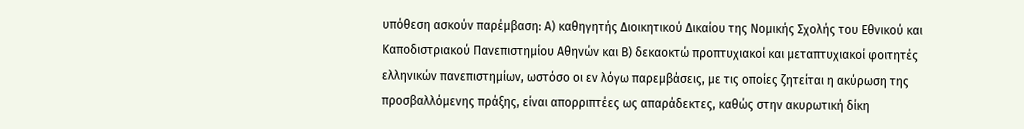υπόθεση ασκούν παρέμβαση: Α) καθηγητής Διοικητικού Δικαίου της Νομικής Σχολής του Εθνικού και Καποδιστριακού Πανεπιστημίου Αθηνών και Β) δεκαοκτώ προπτυχιακοί και μεταπτυχιακοί φοιτητές ελληνικών πανεπιστημίων, ωστόσο οι εν λόγω παρεμβάσεις, με τις οποίες ζητείται η ακύρωση της προσβαλλόμενης πράξης, είναι απορριπτέες ως απαράδεκτες, καθώς στην ακυρωτική δίκη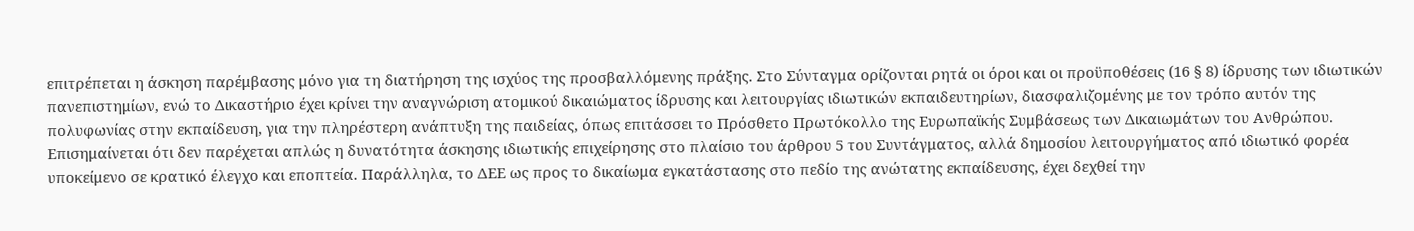επιτρέπεται η άσκηση παρέμβασης μόνο για τη διατήρηση της ισχύος της προσβαλλόμενης πράξης. Στο Σύνταγμα ορίζονται ρητά οι όροι και οι προϋποθέσεις (16 § 8) ίδρυσης των ιδιωτικών πανεπιστημίων, ενώ το Δικαστήριο έχει κρίνει την αναγνώριση ατομικού δικαιώματος ίδρυσης και λειτουργίας ιδιωτικών εκπαιδευτηρίων, διασφαλιζομένης με τον τρόπο αυτόν της πολυφωνίας στην εκπαίδευση, για την πληρέστερη ανάπτυξη της παιδείας, όπως επιτάσσει το Πρόσθετο Πρωτόκολλο της Ευρωπαϊκής Συμβάσεως των Δικαιωμάτων του Ανθρώπου. Επισημαίνεται ότι δεν παρέχεται απλώς η δυνατότητα άσκησης ιδιωτικής επιχείρησης στο πλαίσιο του άρθρου 5 του Συντάγματος, αλλά δημοσίου λειτουργήματος από ιδιωτικό φορέα υποκείμενο σε κρατικό έλεγχο και εποπτεία. Παράλληλα, το ΔΕΕ ως προς το δικαίωμα εγκατάστασης στο πεδίο της ανώτατης εκπαίδευσης, έχει δεχθεί την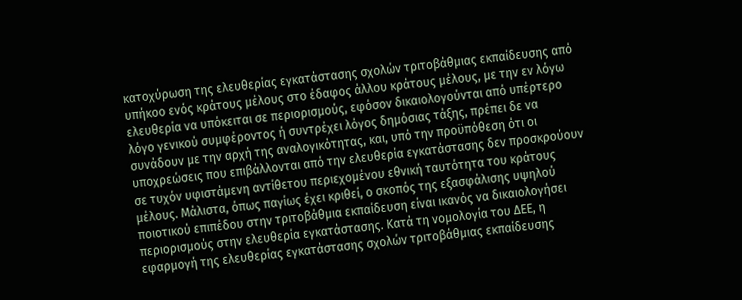κατοχύρωση της ελευθερίας εγκατάστασης σχολών τριτοβάθμιας εκπαίδευσης από υπήκοο ενός κράτους μέλους στο έδαφος άλλου κράτους μέλους, με την εν λόγω ελευθερία να υπόκειται σε περιορισμούς, εφόσον δικαιολογούνται από υπέρτερο λόγο γενικού συμφέροντος ή συντρέχει λόγος δημόσιας τάξης, πρέπει δε να συνάδουν με την αρχή της αναλογικότητας, και, υπό την προϋπόθεση ότι οι υποχρεώσεις που επιβάλλονται από την ελευθερία εγκατάστασης δεν προσκρούουν σε τυχόν υφιστάμενη αντίθετου περιεχομένου εθνική ταυτότητα του κράτους μέλους. Μάλιστα, όπως παγίως έχει κριθεί, ο σκοπός της εξασφάλισης υψηλού ποιοτικού επιπέδου στην τριτοβάθμια εκπαίδευση είναι ικανός να δικαιολογήσει περιορισμούς στην ελευθερία εγκατάστασης. Κατά τη νομολογία του ΔΕΕ, η εφαρμογή της ελευθερίας εγκατάστασης σχολών τριτοβάθμιας εκπαίδευσης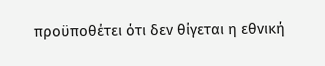προϋποθέτει ότι δεν θίγεται η εθνική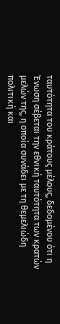ταυτότητα του κράτους μέλους, δεδομένου ότι η Ένωση σέβεται την εθνική ταυτότητα των κρατών μελών της, η οποία συνάδει με τη θεμελιώδη πολιτική και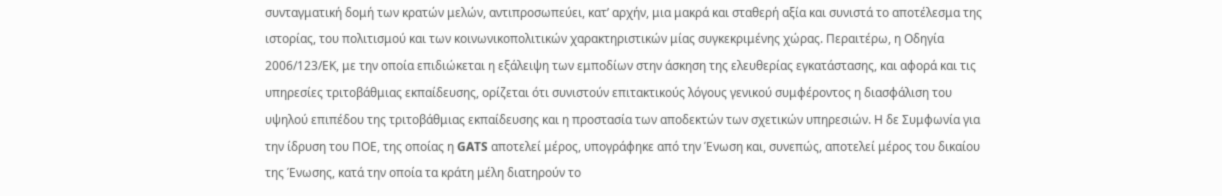συνταγματική δομή των κρατών μελών, αντιπροσωπεύει, κατ’ αρχήν, μια μακρά και σταθερή αξία και συνιστά το αποτέλεσμα της ιστορίας, του πολιτισμού και των κοινωνικοπολιτικών χαρακτηριστικών μίας συγκεκριμένης χώρας. Περαιτέρω, η Οδηγία 2006/123/ΕΚ, με την οποία επιδιώκεται η εξάλειψη των εμποδίων στην άσκηση της ελευθερίας εγκατάστασης, και αφορά και τις υπηρεσίες τριτοβάθμιας εκπαίδευσης, ορίζεται ότι συνιστούν επιτακτικούς λόγους γενικού συμφέροντος η διασφάλιση του υψηλού επιπέδου της τριτοβάθμιας εκπαίδευσης και η προστασία των αποδεκτών των σχετικών υπηρεσιών. Η δε Συμφωνία για την ίδρυση του ΠΟΕ, της οποίας η GATS αποτελεί μέρος, υπογράφηκε από την Ένωση και, συνεπώς, αποτελεί μέρος του δικαίου της Ένωσης, κατά την οποία τα κράτη μέλη διατηρούν το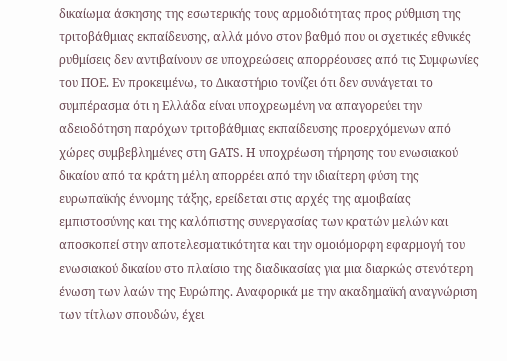δικαίωμα άσκησης της εσωτερικής τους αρμοδιότητας προς ρύθμιση της τριτοβάθμιας εκπαίδευσης, αλλά μόνο στον βαθμό που οι σχετικές εθνικές ρυθμίσεις δεν αντιβαίνουν σε υποχρεώσεις απορρέουσες από τις Συμφωνίες του ΠΟΕ. Εν προκειμένω, το Δικαστήριο τονίζει ότι δεν συνάγεται το συμπέρασμα ότι η Ελλάδα είναι υποχρεωμένη να απαγορεύει την αδειοδότηση παρόχων τριτοβάθμιας εκπαίδευσης προερχόμενων από χώρες συμβεβλημένες στη GATS. Η υποχρέωση τήρησης του ενωσιακού δικαίου από τα κράτη μέλη απορρέει από την ιδιαίτερη φύση της ευρωπαϊκής έννομης τάξης, ερείδεται στις αρχές της αμοιβαίας εμπιστοσύνης και της καλόπιστης συνεργασίας των κρατών μελών και αποσκοπεί στην αποτελεσματικότητα και την ομοιόμορφη εφαρμογή του ενωσιακού δικαίου στο πλαίσιο της διαδικασίας για μια διαρκώς στενότερη ένωση των λαών της Ευρώπης. Αναφορικά με την ακαδημαϊκή αναγνώριση των τίτλων σπουδών, έχει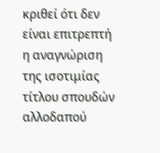κριθεί ότι δεν είναι επιτρεπτή η αναγνώριση της ισοτιμίας τίτλου σπουδών αλλοδαπού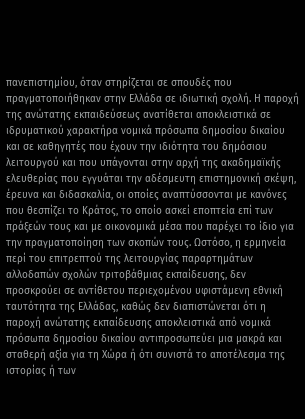πανεπιστημίου, όταν στηρίζεται σε σπουδές που πραγματοποιήθηκαν στην Ελλάδα σε ιδιωτική σχολή. Η παροχή της ανώτατης εκπαιδεύσεως ανατίθεται αποκλειστικά σε ιδρυματικού χαρακτήρα νομικά πρόσωπα δημοσίου δικαίου και σε καθηγητές που έχουν την ιδιότητα του δημόσιου λειτουργού και που υπάγονται στην αρχή της ακαδημαϊκής ελευθερίας που εγγυάται την αδέσμευτη επιστημονική σκέψη, έρευνα και διδασκαλία, οι οποίες αναπτύσσονται με κανόνες που θεσπίζει το Κράτος, το οποίο ασκεί εποπτεία επί των πράξεών τους και με οικονομικά μέσα που παρέχει το ίδιο για την πραγματοποίηση των σκοπών τους. Ωστόσο, η ερμηνεία περί του επιτρεπτού της λειτουργίας παραρτημάτων αλλοδαπών σχολών τριτοβάθμιας εκπαίδευσης, δεν προσκρούει σε αντίθετου περιεχομένου υφιστάμενη εθνική ταυτότητα της Ελλάδας, καθώς δεν διαπιστώνεται ότι η παροχή ανώτατης εκπαίδευσης αποκλειστικά από νομικά πρόσωπα δημοσίου δικαίου αντιπροσωπεύει μια μακρά και σταθερή αξία για τη Χώρα ή ότι συνιστά το αποτέλεσμα της ιστορίας ή των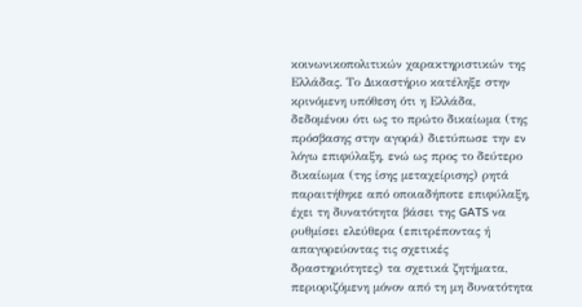κοινωνικοπολιτικών χαρακτηριστικών της Ελλάδας. Το Δικαστήριο κατέληξε στην κρινόμενη υπόθεση ότι η Ελλάδα, δεδομένου ότι ως το πρώτο δικαίωμα (της πρόσβασης στην αγορά) διετύπωσε την εν λόγω επιφύλαξη, ενώ ως προς το δεύτερο δικαίωμα (της ίσης μεταχείρισης) ρητά παραιτήθηκε από οποιαδήποτε επιφύλαξη, έχει τη δυνατότητα βάσει της GATS να ρυθμίσει ελεύθερα (επιτρέποντας ή απαγορεύοντας τις σχετικές δραστηριότητες) τα σχετικά ζητήματα, περιοριζόμενη μόνον από τη μη δυνατότητα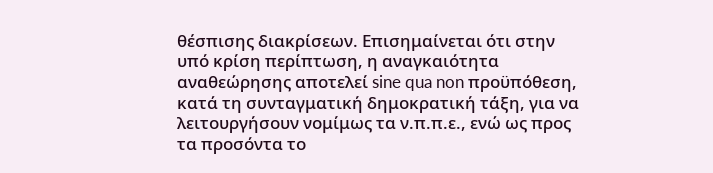θέσπισης διακρίσεων. Επισημαίνεται ότι στην υπό κρίση περίπτωση, η αναγκαιότητα αναθεώρησης αποτελεί sine qua non προϋπόθεση, κατά τη συνταγματική δημοκρατική τάξη, για να λειτουργήσουν νομίμως τα ν.π.π.ε., ενώ ως προς τα προσόντα το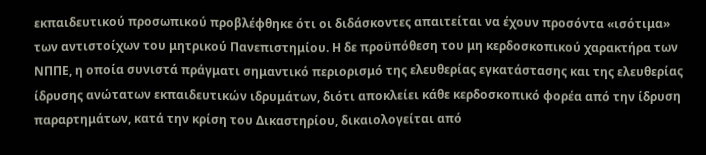εκπαιδευτικού προσωπικού προβλέφθηκε ότι οι διδάσκοντες απαιτείται να έχουν προσόντα «ισότιμα» των αντιστοίχων του μητρικού Πανεπιστημίου. Η δε προϋπόθεση του μη κερδοσκοπικού χαρακτήρα των ΝΠΠΕ, η οποία συνιστά πράγματι σημαντικό περιορισμό της ελευθερίας εγκατάστασης και της ελευθερίας ίδρυσης ανώτατων εκπαιδευτικών ιδρυμάτων, διότι αποκλείει κάθε κερδοσκοπικό φορέα από την ίδρυση παραρτημάτων, κατά την κρίση του Δικαστηρίου, δικαιολογείται από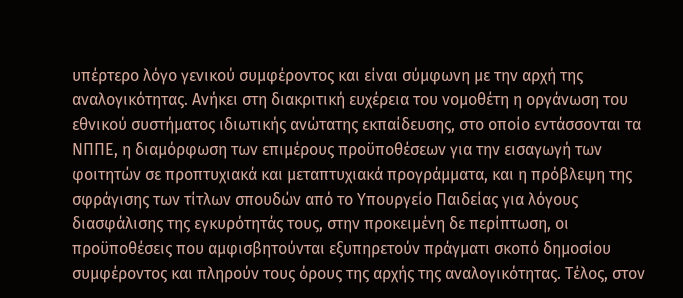υπέρτερο λόγο γενικού συμφέροντος και είναι σύμφωνη με την αρχή της αναλογικότητας. Ανήκει στη διακριτική ευχέρεια του νομοθέτη η οργάνωση του εθνικού συστήματος ιδιωτικής ανώτατης εκπαίδευσης, στο οποίο εντάσσονται τα ΝΠΠΕ, η διαμόρφωση των επιμέρους προϋποθέσεων για την εισαγωγή των φοιτητών σε προπτυχιακά και μεταπτυχιακά προγράμματα, και η πρόβλεψη της σφράγισης των τίτλων σπουδών από το Υπουργείο Παιδείας για λόγους διασφάλισης της εγκυρότητάς τους, στην προκειμένη δε περίπτωση, οι προϋποθέσεις που αμφισβητούνται εξυπηρετούν πράγματι σκοπό δημοσίου συμφέροντος και πληρούν τους όρους της αρχής της αναλογικότητας. Τέλος, στον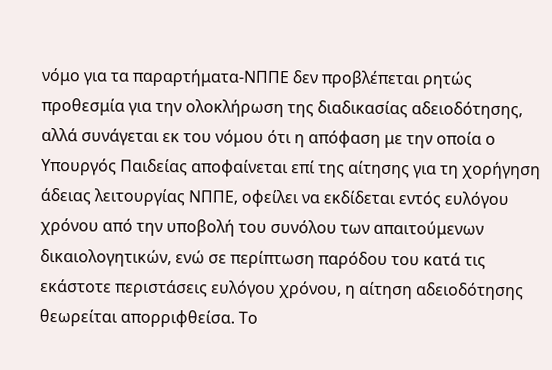νόμο για τα παραρτήματα-ΝΠΠΕ δεν προβλέπεται ρητώς προθεσμία για την ολοκλήρωση της διαδικασίας αδειοδότησης, αλλά συνάγεται εκ του νόμου ότι η απόφαση με την οποία ο Υπουργός Παιδείας αποφαίνεται επί της αίτησης για τη χορήγηση άδειας λειτουργίας ΝΠΠΕ, οφείλει να εκδίδεται εντός ευλόγου χρόνου από την υποβολή του συνόλου των απαιτούμενων δικαιολογητικών, ενώ σε περίπτωση παρόδου του κατά τις εκάστοτε περιστάσεις ευλόγου χρόνου, η αίτηση αδειοδότησης θεωρείται απορριφθείσα. Το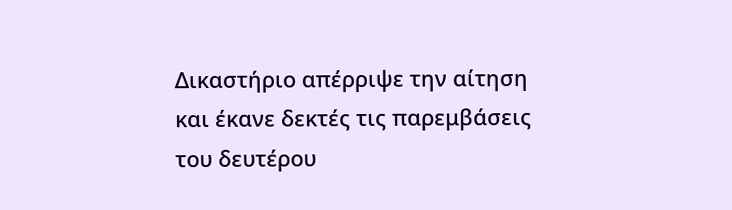Δικαστήριο απέρριψε την αίτηση και έκανε δεκτές τις παρεμβάσεις του δευτέρου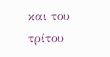και του τρίτου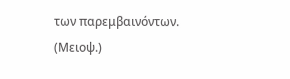των παρεμβαινόντων. (Μειοψ.)